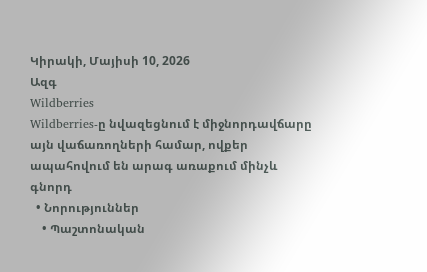Կիրակի, Մայիսի 10, 2026
Ազգ
Wildberries
Wildberries-ը նվազեցնում է միջնորդավճարը այն վաճառողների համար, ովքեր ապահովում են արագ առաքում մինչև գնորդ
  • Նորություններ
    • Պաշտոնական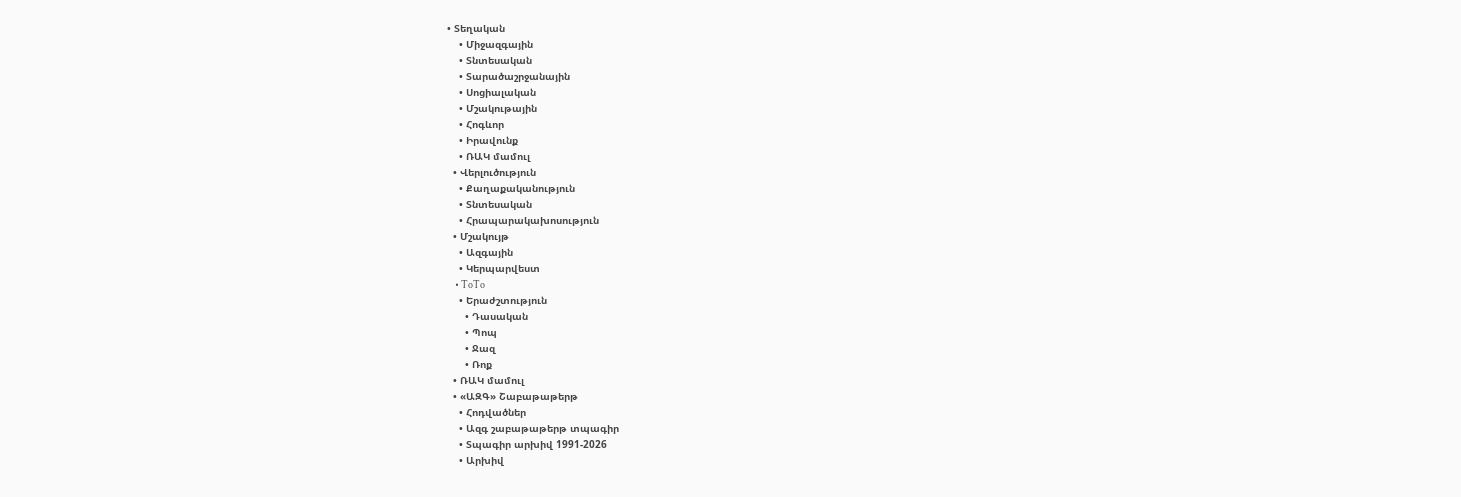• Տեղական
    • Միջազգային
    • Տնտեսական
    • Տարածաշրջանային
    • Սոցիալական
    • Մշակութային
    • Հոգևոր
    • Իրավունք
    • ՌԱԿ մամուլ
  • Վերլուծություն
    • Քաղաքականություն
    • Տնտեսական
    • Հրապարակախոսություն
  • Մշակույթ
    • Ազգային
    • Կերպարվեստ
    • ToTo
    • Երաժշտություն
      • Դասական
      • Պոպ
      • Ջազ
      • Ռոք
  • ՌԱԿ մամուլ
  • «ԱԶԳ» Շաբաթաթերթ
    • Հոդվածներ
    • Ազգ շաբաթաթերթ տպագիր
    • Տպագիր արխիվ 1991-2026
    • Արխիվ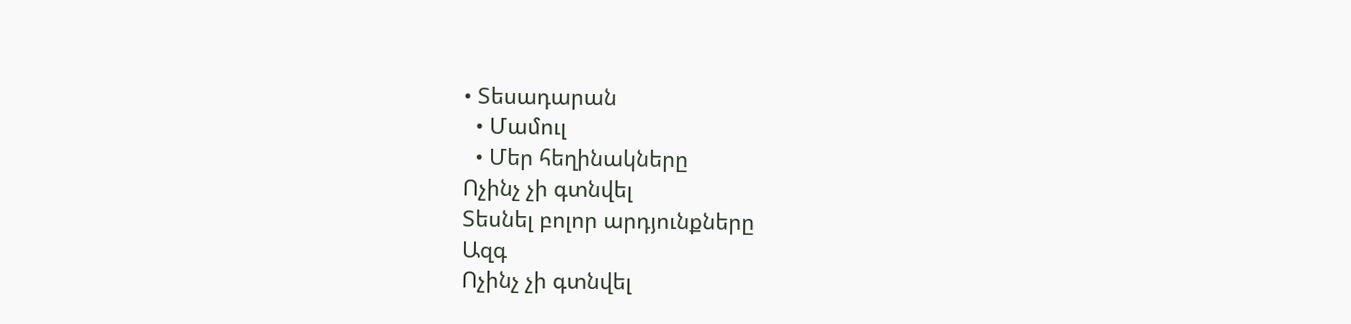• Տեսադարան
  • Մամուլ
  • Մեր հեղինակները
Ոչինչ չի գտնվել
Տեսնել բոլոր արդյունքները
Ազգ
Ոչինչ չի գտնվել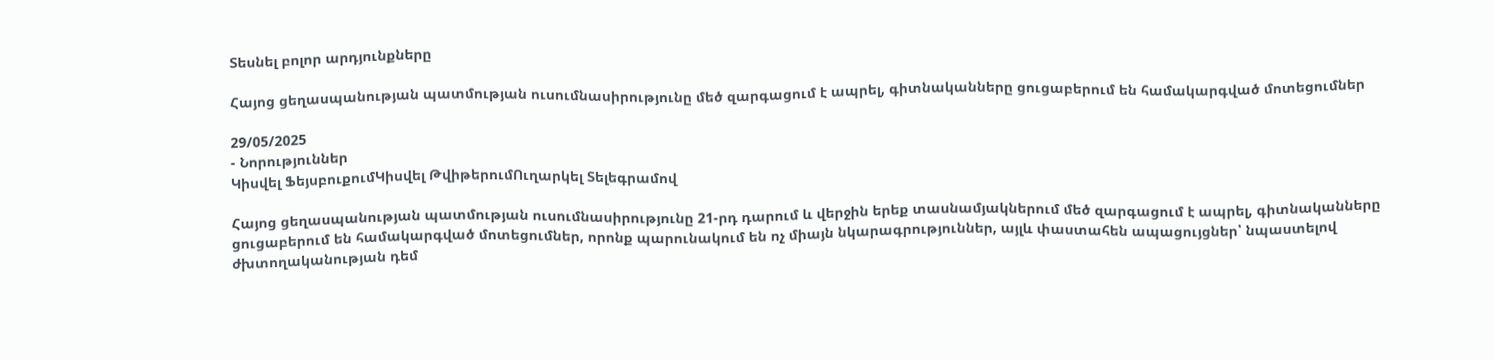Տեսնել բոլոր արդյունքները

Հայոց ցեղասպանության պատմության ուսումնասիրությունը մեծ զարգացում է ապրել, գիտնականները ցուցաբերում են համակարգված մոտեցումներ

29/05/2025
- Նորություններ
Կիսվել ՖեյսբուքումԿիսվել ԹվիթերումՈւղարկել Տելեգրամով

Հայոց ցեղասպանության պատմության ուսումնասիրությունը 21-րդ դարում և վերջին երեք տասնամյակներում մեծ զարգացում է ապրել, գիտնականները ցուցաբերում են համակարգված մոտեցումներ, որոնք պարունակում են ոչ միայն նկարագրություններ, այլև փաստահեն ապացույցներ՝ նպաստելով ժխտողականության դեմ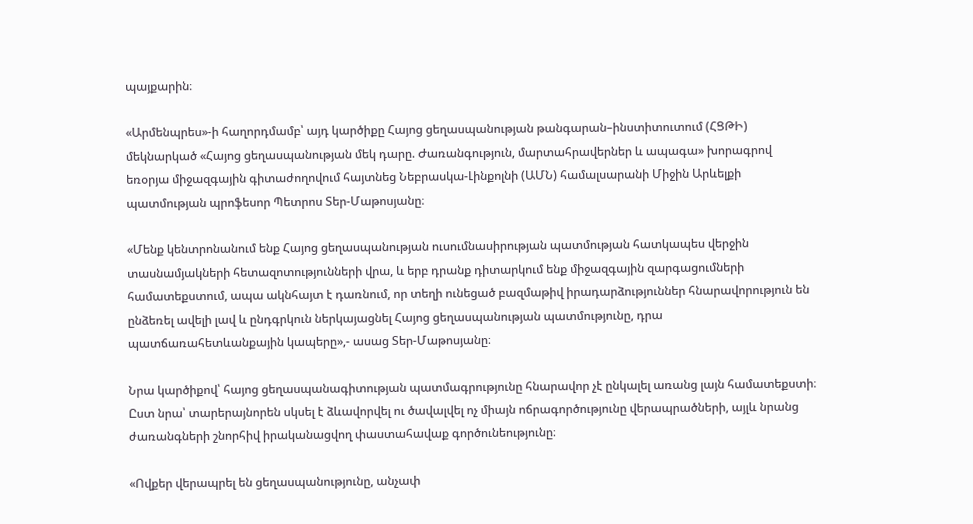պայքարին։

«Արմենպրես»-ի հաղորդմամբ՝ այդ կարծիքը Հայոց ցեղասպանության թանգարան–ինստիտուտում (ՀՑԹԻ) մեկնարկած «Հայոց ցեղասպանության մեկ դարը. Ժառանգություն, մարտահրավերներ և ապագա» խորագրով եռօրյա միջազգային գիտաժողովում հայտնեց Նեբրասկա-Լինքոլնի (ԱՄՆ) համալսարանի Միջին Արևելքի պատմության պրոֆեսոր Պետրոս Տեր-Մաթոսյանը։

«Մենք կենտրոնանում ենք Հայոց ցեղասպանության ուսումնասիրության պատմության հատկապես վերջին տասնամյակների հետազոտությունների վրա, և երբ դրանք դիտարկում ենք միջազգային զարգացումների համատեքստում, ապա ակնհայտ է դառնում, որ տեղի ունեցած բազմաթիվ իրադարձություններ հնարավորություն են ընձեռել ավելի լավ և ընդգրկուն ներկայացնել Հայոց ցեղասպանության պատմությունը, դրա պատճառահետևանքային կապերը»,- ասաց Տեր-Մաթոսյանը։

Նրա կարծիքով՝ հայոց ցեղասպանագիտության պատմագրությունը հնարավոր չէ ընկալել առանց լայն համատեքստի։ Ըստ նրա՝ տարերայնորեն սկսել է ձևավորվել ու ծավալվել ոչ միայն ոճրագործությունը վերապրածների, այլև նրանց ժառանգների շնորհիվ իրականացվող փաստահավաք գործունեությունը։

«Ովքեր վերապրել են ցեղասպանությունը, անչափ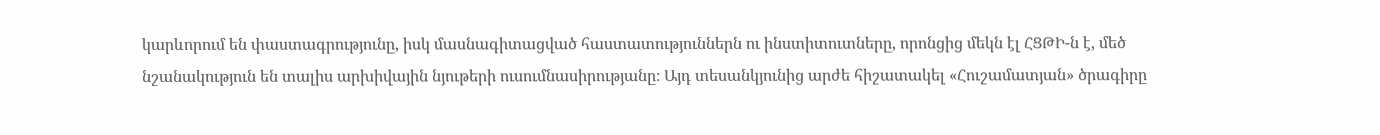կարևորում են փաստագրությունը, իսկ մասնագիտացված հաստատություններն ու ինստիտուտները, որոնցից մեկն էլ ՀՑԹԻ-ն է, մեծ նշանակություն են տալիս արխիվային նյութերի ուսումնասիրությանը։ Այդ տեսանկյունից արժե հիշատակել «Հուշամատյան» ծրագիրը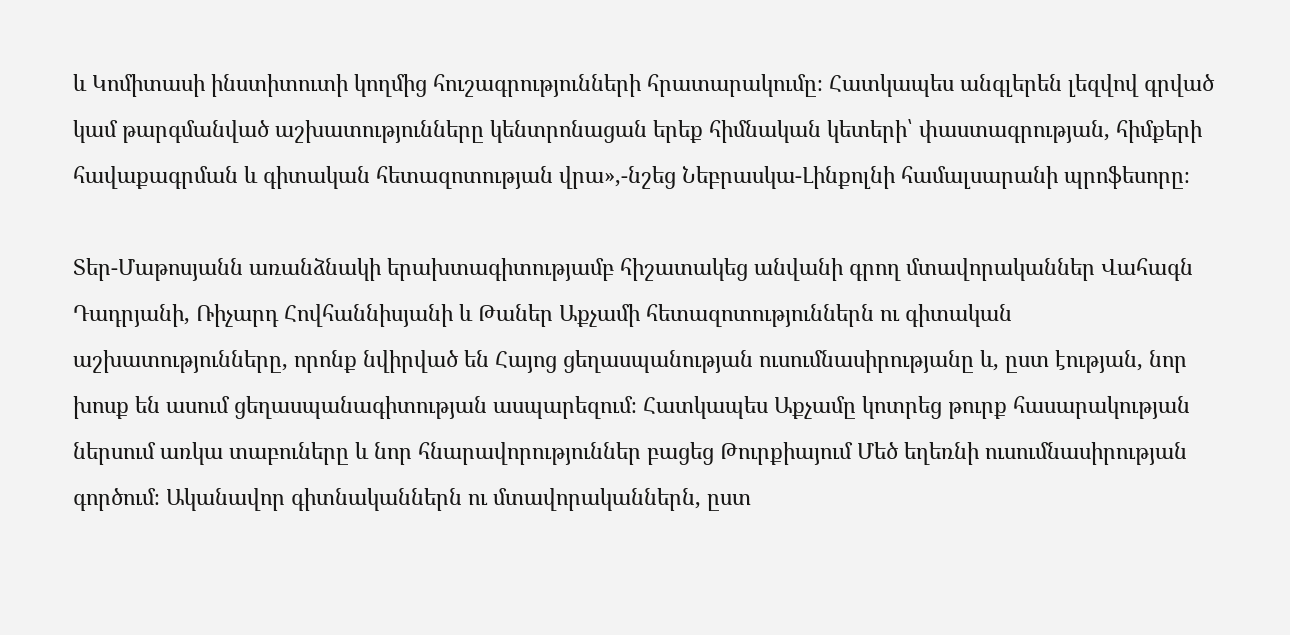և Կոմիտասի ինստիտուտի կողմից հուշագրությունների հրատարակումը։ Հատկապես անգլերեն լեզվով գրված կամ թարգմանված աշխատությունները կենտրոնացան երեք հիմնական կետերի՝ փաստագրության, հիմքերի հավաքագրման և գիտական հետազոտության վրա»,-նշեց Նեբրասկա-Լինքոլնի համալսարանի պրոֆեսորը։

Տեր-Մաթոսյանն առանձնակի երախտագիտությամբ հիշատակեց անվանի գրող մտավորականներ Վահագն Դադրյանի, Ռիչարդ Հովհաննիսյանի և Թաներ Աքչամի հետազոտություններն ու գիտական աշխատությունները, որոնք նվիրված են Հայոց ցեղասպանության ուսումնասիրությանը և, ըստ էության, նոր խոսք են ասում ցեղասպանագիտության ասպարեզում։ Հատկապես Աքչամը կոտրեց թուրք հասարակության ներսում առկա տաբուները և նոր հնարավորություններ բացեց Թուրքիայում Մեծ եղեռնի ուսումնասիրության գործում։ Ականավոր գիտնականներն ու մտավորականներն, ըստ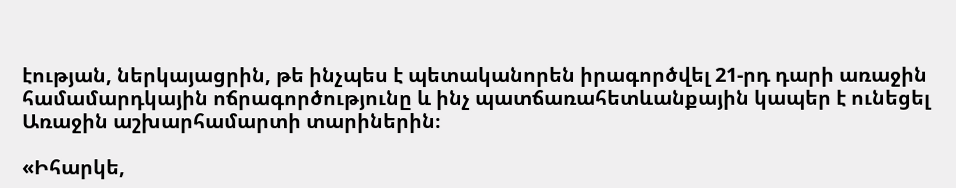էության, ներկայացրին, թե ինչպես է պետականորեն իրագործվել 21-րդ դարի առաջին համամարդկային ոճրագործությունը և ինչ պատճառահետևանքային կապեր է ունեցել Առաջին աշխարհամարտի տարիներին։

«Իհարկե,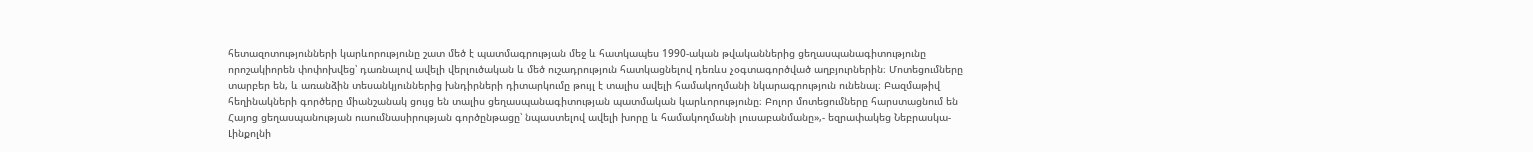հետազոտությունների կարևորությունը շատ մեծ է պատմագրության մեջ և հատկապես 1990-ական թվականներից ցեղասպանագիտությունը որոշակիորեն փոփոխվեց՝ դառնալով ավելի վերլուծական և մեծ ուշադրություն հատկացնելով դեռևս չօգտագործված աղբյուրներին։ Մոտեցումները տարբեր են, և առանձին տեսանկյուններից խնդիրների դիտարկումը թույլ է տալիս ավելի համակողմանի նկարագրություն ունենալ։ Բազմաթիվ հեղինակների գործերը միանշանակ ցույց են տալիս ցեղասպանագիտության պատմական կարևորությունը։ Բոլոր մոտեցումները հարստացնում են Հայոց ցեղասպանության ուսումնասիրության գործընթացը՝ նպաստելով ավելի խորը և համակողմանի լուսաբանմանը»,- եզրափակեց Նեբրասկա-Լինքոլնի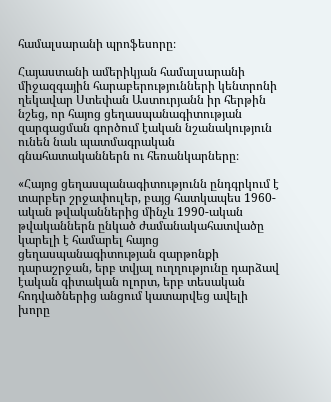համալսարանի պրոֆեսորը։

Հայաստանի ամերիկյան համալսարանի միջազգային հարաբերությունների կենտրոնի ղեկավար Ստեփան Աստուրյանն իր հերթին նշեց, որ հայոց ցեղասպանագիտության զարգացման գործում էական նշանակություն ունեն նաև պատմագրական գնահատականներն ու հեռանկարները։

«Հայոց ցեղասպանագիտությունն ընդգրկում է տարբեր շրջափուլեր, բայց հատկապես 1960-ական թվականներից մինչև 1990-ական թվականներն ընկած ժամանակահատվածը կարելի է համարել հայոց ցեղասպանագիտության զարթոնքի դարաշրջան, երբ տվյալ ուղղությունը դարձավ էական գիտական ոլորտ, երբ տեսական հոդվածներից անցում կատարվեց ավելի խորը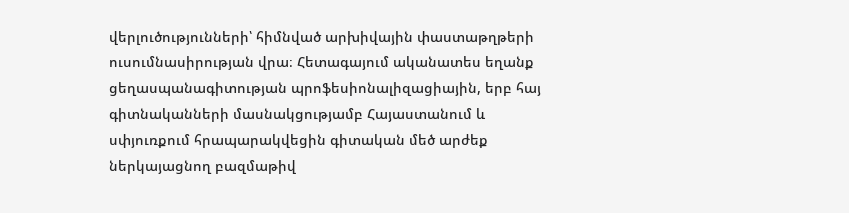վերլուծությունների՝ հիմնված արխիվային փաստաթղթերի ուսումնասիրության վրա։ Հետագայում ականատես եղանք ցեղասպանագիտության պրոֆեսիոնալիզացիային, երբ հայ գիտնականների մասնակցությամբ Հայաստանում և սփյուռքում հրապարակվեցին գիտական մեծ արժեք ներկայացնող բազմաթիվ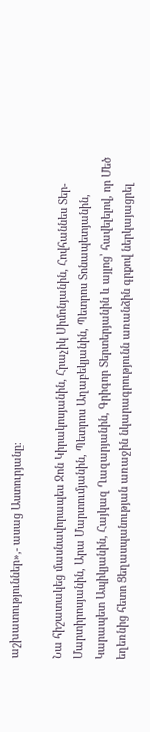աշխատություններ»,- ասաց Աստուրյանը։

Նա հիշատակեց մասնավորապես Ջոն Կիրակոսյանին, Հրաչիկ Սիմոնյանին, Հովհաննես Տեր-Մարտիրոսյանին, Արա Մարտումյանին, Պետրոս Աղաբեկյանին, Պետրոս Տոնապետյանին, Կարապետ Ապիկյանին, Հայկազ Ղազարյանին, Գրիգոր Տերտերյանին և այլոց՝ հավելելով, որ Մեծ եղեռնից հետո Ցեղասպանության առաջին նկարագրությունն առանձին գրքով ներկայացրել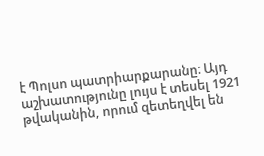է Պոլսո պատրիարքարանը։ Այդ աշխատությունը լույս է տեսել 1921 թվականին, որում զետեղվել են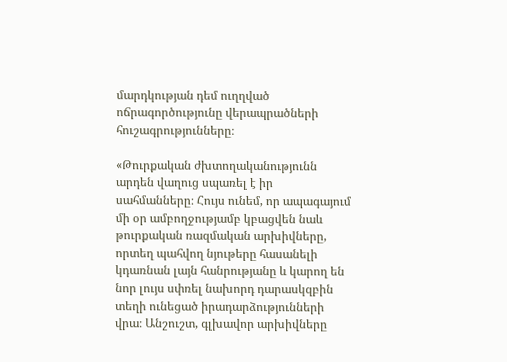մարդկության դեմ ուղղված ոճրագործությունը վերապրածների հուշագրությունները։

«Թուրքական ժխտողականությունն արդեն վաղուց սպառել է իր սահմանները։ Հույս ունեմ, որ ապագայում մի օր ամբողջությամբ կբացվեն նաև թուրքական ռազմական արխիվները, որտեղ պահվող նյութերը հասանելի կդառնան լայն հանրությանը և կարող են նոր լույս սփռել նախորդ դարասկզբին տեղի ունեցած իրադարձությունների վրա։ Անշուշտ, գլխավոր արխիվները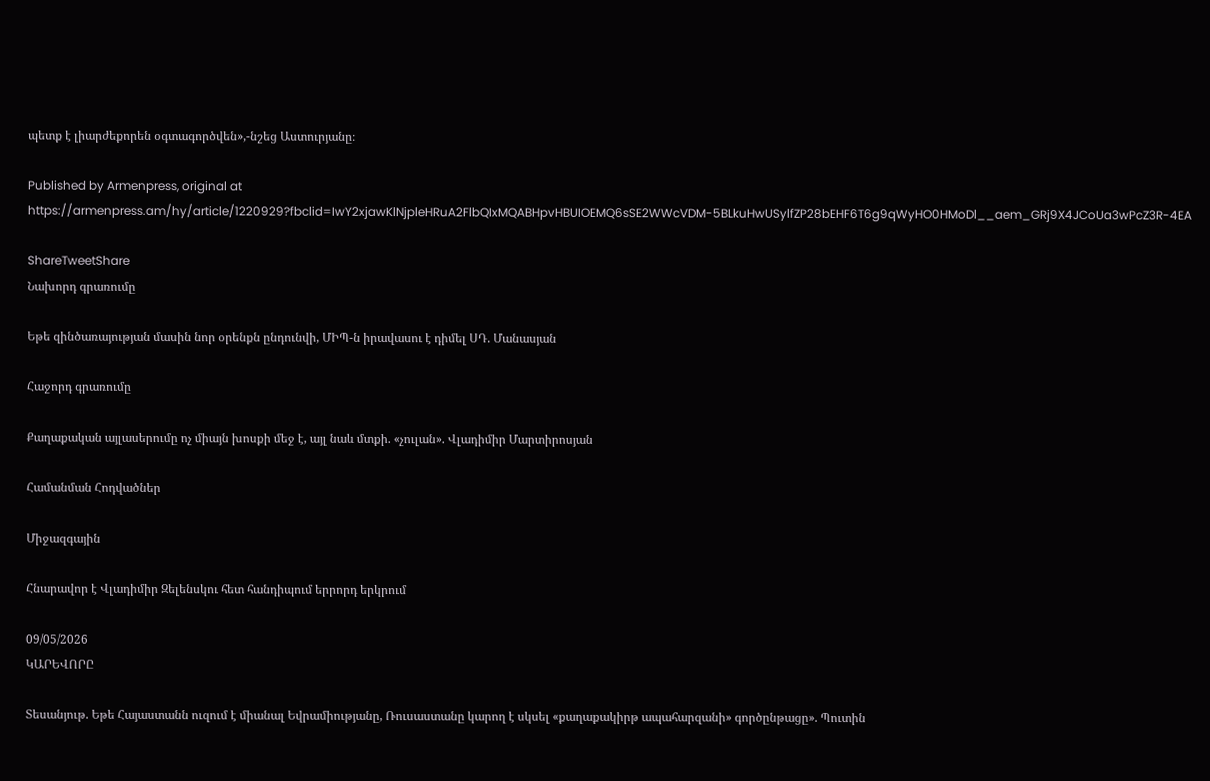պետք է լիարժեքորեն օգտագործվեն»,-նշեց Աստուրյանը։

Published by Armenpress, original at https://armenpress.am/hy/article/1220929?fbclid=IwY2xjawKlNjpleHRuA2FlbQIxMQABHpvHBUIOEMQ6sSE2WWcVDM-5BLkuHwUSylfZP28bEHF6T6g9qWyHO0HMoDl__aem_GRj9X4JCoUa3wPcZ3R-4EA

ShareTweetShare
Նախորդ գրառումը

Եթե զինծառայության մասին նոր օրենքն ընդունվի, ՄԻՊ-ն իրավասու է դիմել ՍԴ. Մանասյան

Հաջորդ գրառումը

Քաղաքական այլասերումը ոչ միայն խոսքի մեջ է, այլ նաև մտքի. «չուլան». Վլադիմիր Մարտիրոսյան

Համանման Հոդվածներ

Միջազգային

Հնարավոր է Վլադիմիր Զելենսկու հետ հանդիպում երրորդ երկրում

09/05/2026
ԿԱՐԵՎՈՐԸ

Տեսանյութ. Եթե Հայաստանն ուզում է միանալ Եվրամիությանը, Ռուսաստանը կարող է սկսել «քաղաքակիրթ ապահարզանի» գործընթացը». Պուտին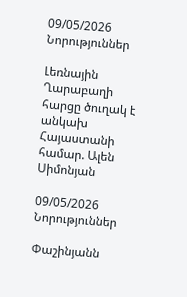09/05/2026
Նորություններ

Լեռնային Ղարաբաղի հարցը ծուղակ է անկախ Հայաստանի համար. Ալեն Սիմոնյան

09/05/2026
Նորություններ

Փաշինյանն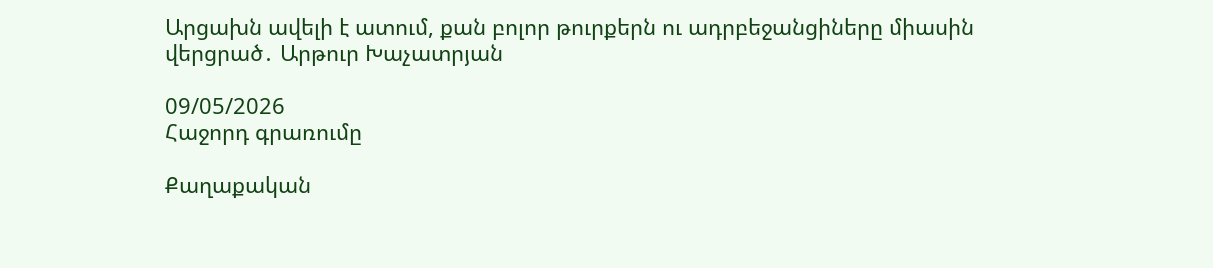Արցախն ավելի է ատում, քան բոլոր թուրքերն ու ադրբեջանցիները միասին վերցրած․ Արթուր Խաչատրյան

09/05/2026
Հաջորդ գրառումը

Քաղաքական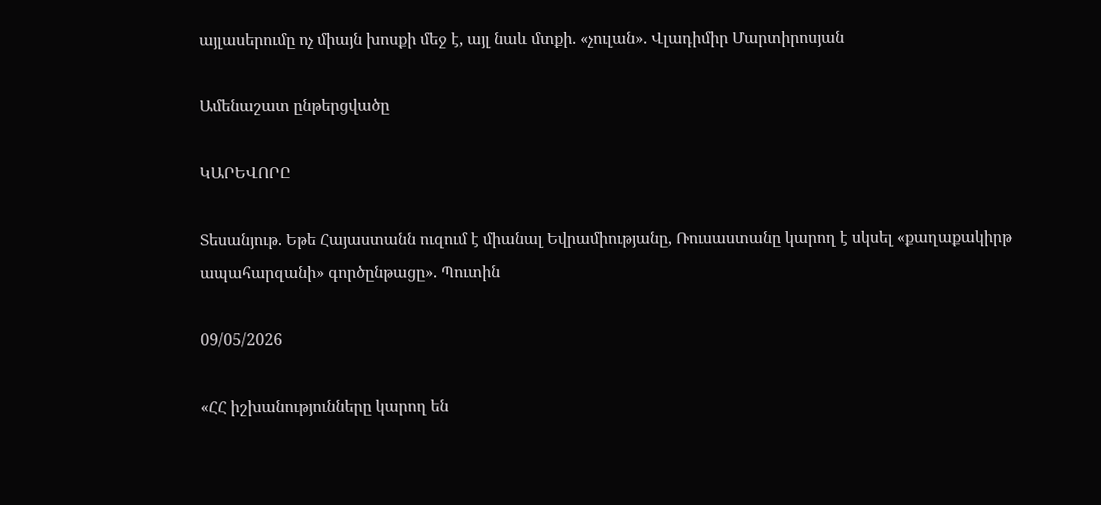այլասերումը ոչ միայն խոսքի մեջ է, այլ նաև մտքի. «չուլան». Վլադիմիր Մարտիրոսյան

Ամենաշատ ընթերցվածը

ԿԱՐԵՎՈՐԸ

Տեսանյութ. Եթե Հայաստանն ուզում է միանալ Եվրամիությանը, Ռուսաստանը կարող է սկսել «քաղաքակիրթ ապահարզանի» գործընթացը». Պուտին

09/05/2026

«ՀՀ իշխանությունները կարող են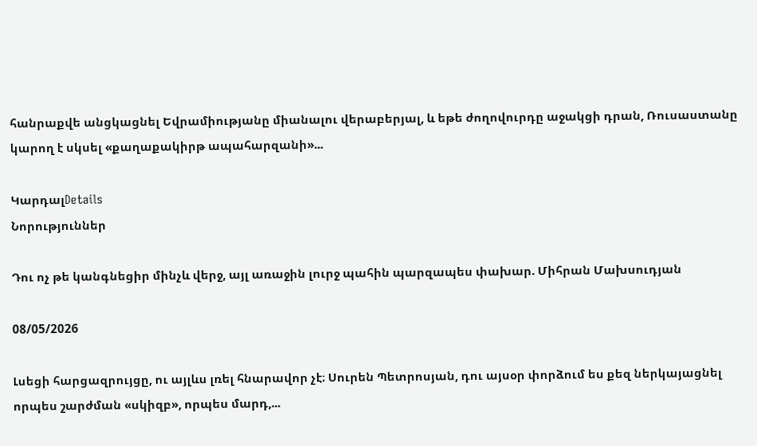հանրաքվե անցկացնել Եվրամիությանը միանալու վերաբերյալ, և եթե ժողովուրդը աջակցի դրան, Ռուսաստանը կարող է սկսել «քաղաքակիրթ ապահարզանի»...

ԿարդալDetails
Նորություններ

Դու ոչ թե կանգնեցիր մինչև վերջ, այլ առաջին լուրջ պահին պարզապես փախար. Միհրան Մախսուդյան

08/05/2026

Լսեցի հարցազրույցը, ու այլևս լռել հնարավոր չէ։ Սուրեն Պետրոսյան, դու այսօր փորձում ես քեզ ներկայացնել որպես շարժման «սկիզբ», որպես մարդ,...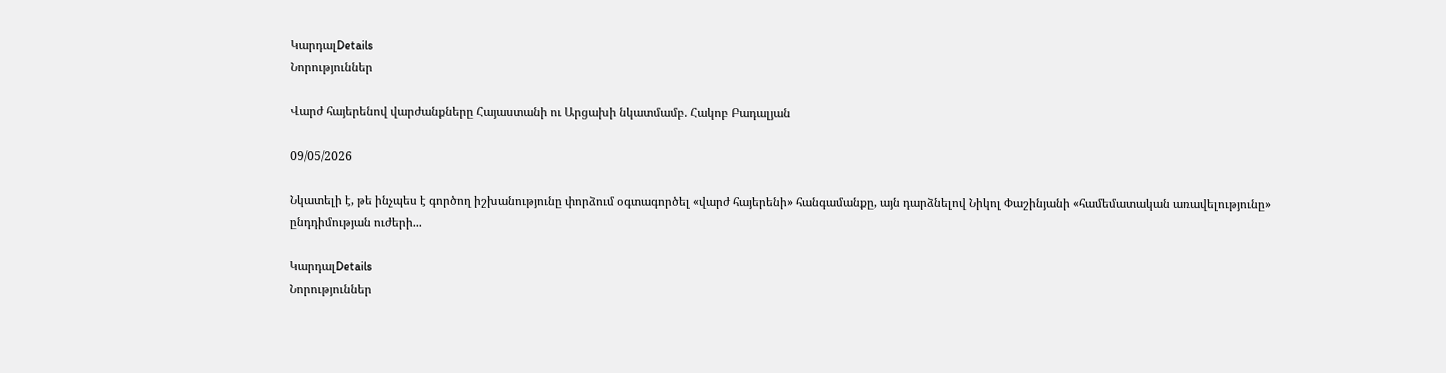ԿարդալDetails
Նորություններ

Վարժ հայերենով վարժանքները Հայաստանի ու Արցախի նկատմամբ. Հակոբ Բադալյան

09/05/2026

Նկատելի է, թե ինչպես է գործող իշխանությունը փորձում օգտագործել «վարժ հայերենի» հանգամանքը, այն դարձնելով Նիկոլ Փաշինյանի «համեմատական առավելությունը» ընդդիմության ուժերի...

ԿարդալDetails
Նորություններ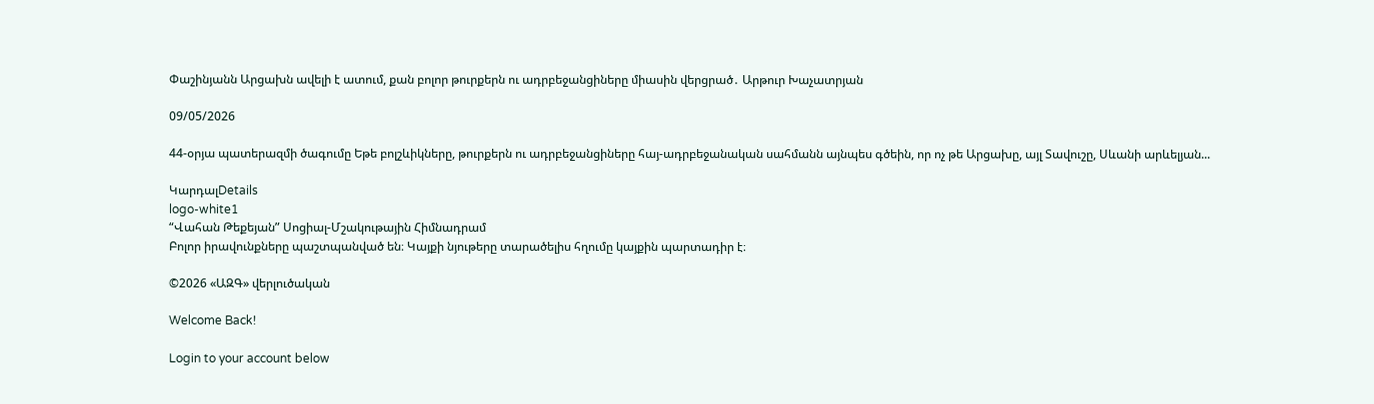Փաշինյանն Արցախն ավելի է ատում, քան բոլոր թուրքերն ու ադրբեջանցիները միասին վերցրած․ Արթուր Խաչատրյան

09/05/2026

44-օրյա պատերազմի ծագումը Եթե բոլշևիկները, թուրքերն ու ադրբեջանցիները հայ-ադրբեջանական սահմանն այնպես գծեին, որ ոչ թե Արցախը, այլ Տավուշը, Սևանի արևելյան...

ԿարդալDetails
logo-white1
“Վահան Թեքեյան” Սոցիալ-Մշակութային Հիմնադրամ
Բոլոր իրավունքները պաշտպանված են։ Կայքի նյութերը տարածելիս հղումը կայքին պարտադիր է։

©2026 «ԱԶԳ» վերլուծական

Welcome Back!

Login to your account below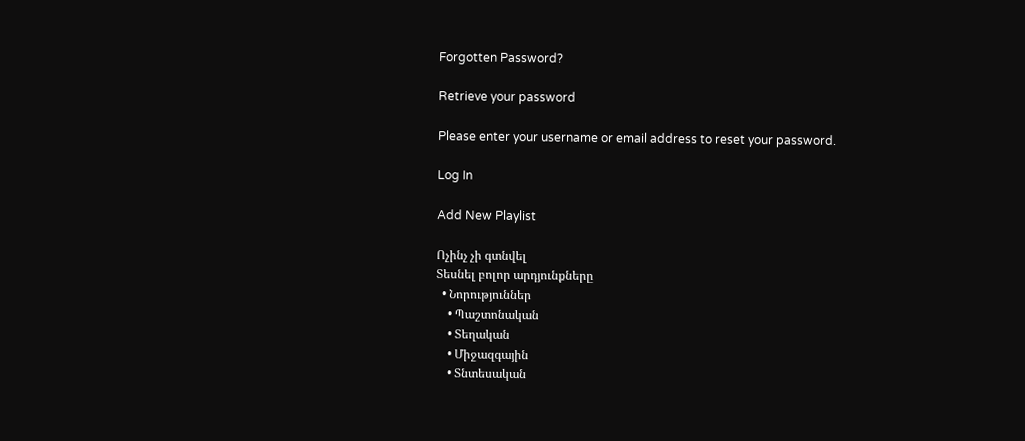Forgotten Password?

Retrieve your password

Please enter your username or email address to reset your password.

Log In

Add New Playlist

Ոչինչ չի գտնվել
Տեսնել բոլոր արդյունքները
  • Նորություններ
    • Պաշտոնական
    • Տեղական
    • Միջազգային
    • Տնտեսական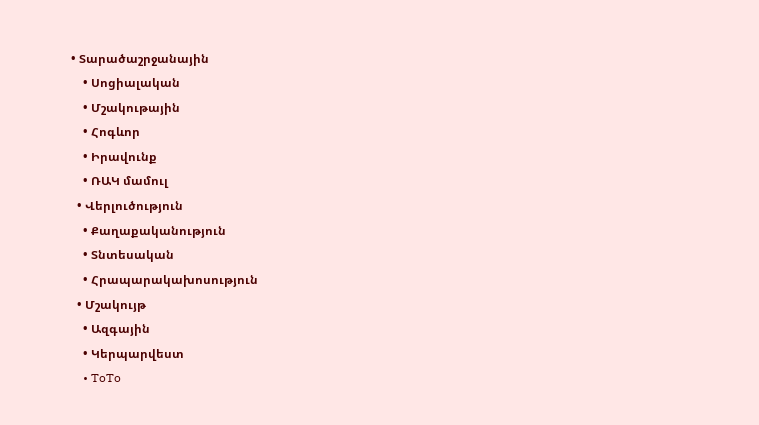• Տարածաշրջանային
    • Սոցիալական
    • Մշակութային
    • Հոգևոր
    • Իրավունք
    • ՌԱԿ մամուլ
  • Վերլուծություն
    • Քաղաքականություն
    • Տնտեսական
    • Հրապարակախոսություն
  • Մշակույթ
    • Ազգային
    • Կերպարվեստ
    • ToTo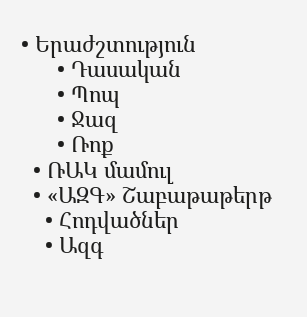• Երաժշտություն
      • Դասական
      • Պոպ
      • Ջազ
      • Ռոք
  • ՌԱԿ մամուլ
  • «ԱԶԳ» Շաբաթաթերթ
    • Հոդվածներ
    • Ազգ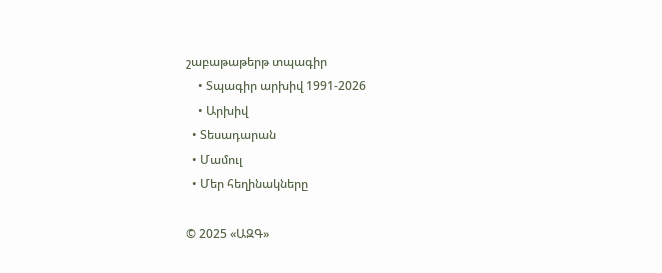շաբաթաթերթ տպագիր
    • Տպագիր արխիվ 1991-2026
    • Արխիվ
  • Տեսադարան
  • Մամուլ
  • Մեր հեղինակները

© 2025 «ԱԶԳ»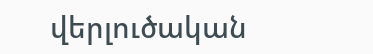վերլուծական